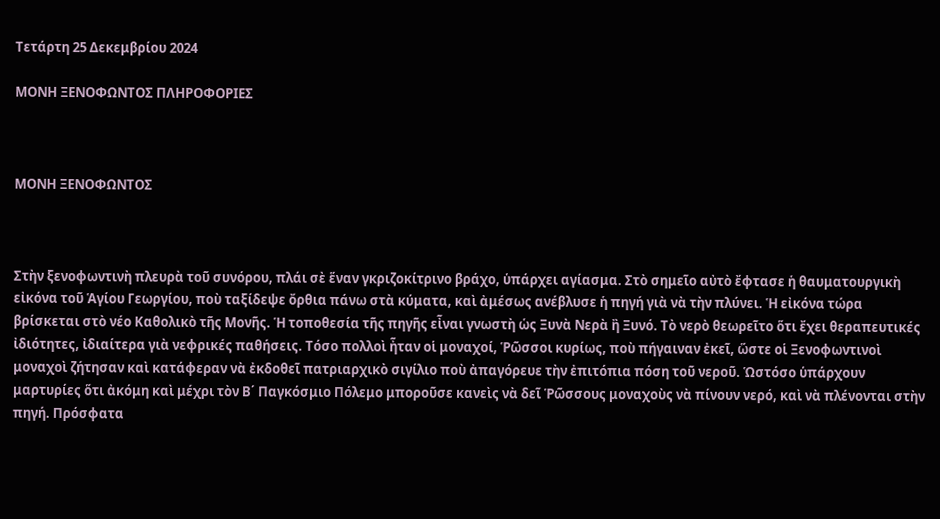Τετάρτη 25 Δεκεμβρίου 2024

ΜΟΝΗ ΞΕΝΟΦΩΝΤΟΣ ΠΛΗΡΟΦΟΡΙΕΣ



ΜΟΝΗ ΞΕΝΟΦΩΝΤΟΣ



Στὴν ξενοφωντινὴ πλευρὰ τοῦ συνόρου, πλάι σὲ ἕναν γκριζοκίτρινο βράχο, ὑπάρχει αγίασμα. Στὸ σημεῖο αὐτὸ ἔφτασε ἡ θαυματουργικὴ εἰκόνα τοῦ Ἁγίου Γεωργίου, ποὺ ταξίδεψε ὄρθια πάνω στὰ κύματα, καὶ ἀμέσως ανέβλυσε ἡ πηγή γιὰ νὰ τὴν πλύνει. Ἡ εἰκόνα τώρα βρίσκεται στὸ νέο Καθολικὸ τῆς Μονῆς. Ἡ τοποθεσία τῆς πηγῆς εἶναι γνωστὴ ὡς Ξυνὰ Νερὰ ἢ Ξυνό. Τὸ νερὸ θεωρεῖτο ὅτι ἔχει θεραπευτικές ἰδιότητες, ἰδιαίτερα γιὰ νεφρικές παθήσεις. Τόσο πολλοὶ ἦταν οἱ μοναχοί, Ῥῶσσοι κυρίως, ποὺ πήγαιναν ἐκεῖ, ὥστε οἱ Ξενοφωντινοὶ μοναχοὶ ζήτησαν καὶ κατάφεραν νὰ ἐκδοθεῖ πατριαρχικὸ σιγίλιο ποὺ ἀπαγόρευε τὴν ἐπιτόπια πόση τοῦ νεροῦ. Ὡστόσο ὑπάρχουν μαρτυρίες ὅτι ἀκόμη καὶ μέχρι τὸν Β΄ Παγκόσμιο Πόλεμο μποροῦσε κανεὶς νὰ δεῖ Ῥῶσσους μοναχοὺς νὰ πίνουν νερό, καὶ νὰ πλένονται στὴν πηγή. Πρόσφατα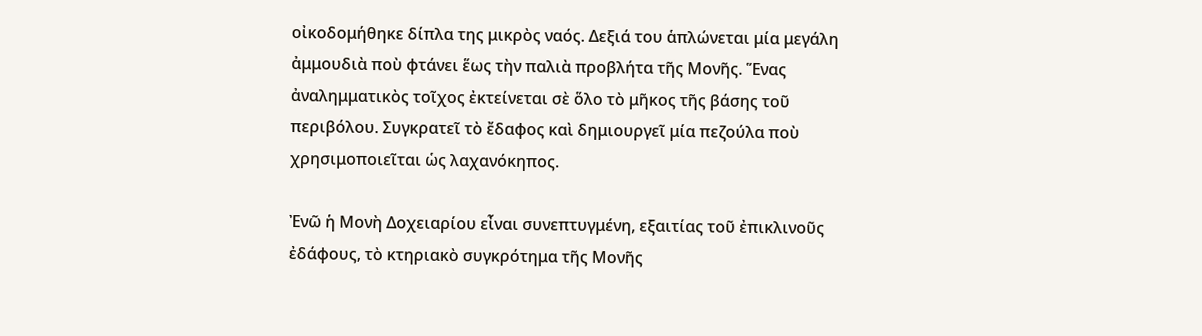οἰκοδομήθηκε δίπλα της μικρὸς ναός. Δεξιά του ἁπλώνεται μία μεγάλη ἀμμουδιὰ ποὺ φτάνει ἕως τὴν παλιὰ προβλήτα τῆς Μονῆς. Ἕνας ἀναλημματικὸς τοῖχος ἐκτείνεται σὲ ὅλο τὸ μῆκος τῆς βάσης τοῦ περιβόλου. Συγκρατεῖ τὸ ἔδαφος καὶ δημιουργεῖ μία πεζούλα ποὺ χρησιμοποιεῖται ὡς λαχανόκηπος.

Ἐνῶ ἡ Μονὴ Δοχειαρίου εἶναι συνεπτυγμένη, εξαιτίας τοῦ ἐπικλινοῦς ἐδάφους, τὸ κτηριακὸ συγκρότημα τῆς Μονῆς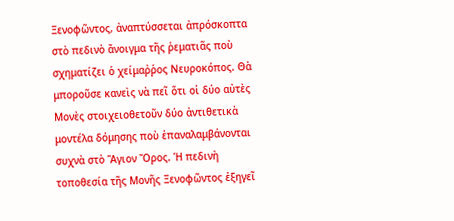Ξενοφῶντος, ἀναπτύσσεται ἀπρόσκοπτα στὸ πεδινὸ ἄνοιγμα τῆς ῥεματιᾶς ποὺ σχηματίζει ὁ χείμαῤῥος Νευροκόπος. Θὰ μποροῦσε κανεὶς νὰ πεῖ ὅτι οἱ δύο αὐτὲς Μονὲς στοιχειοθετοῦν δύο ἀντιθετικὰ μοντέλα δόμησης ποὺ ἐπαναλαμβάνονται συχνὰ στὸ Ἅγιον Ὄρος. Ἡ πεδινὴ τοποθεσία τῆς Μονῆς Ξενοφῶντος ἐξηγεῖ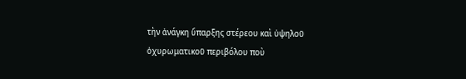τὴν ἀνάγκη ὕπαρξης στέρεου καὶ ὑψηλοῦ ὀχυρωματικοῦ περιβόλου ποὺ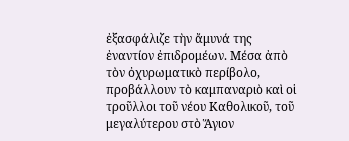ἐξασφάλιζε τὴν ἄμυνά της ἐναντίον ἐπιδρομέων. Μέσα ἀπὸ τὸν ὀχυρωματικὸ περίβολο, προβάλλουν τὸ καμπαναριὸ καὶ οἱ τροῦλλοι τοῦ νέου Καθολικοῦ, τοῦ μεγαλύτερου στὸ Ἅγιον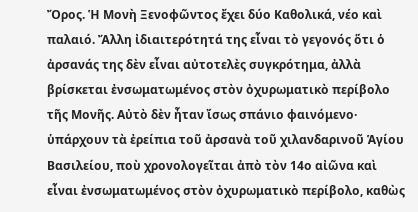Ὄρος. Ἡ Μονὴ Ξενοφῶντος ἔχει δύο Καθολικά, νέο καὶ παλαιό. Ἄλλη ἰδιαιτερότητά της εἶναι τὸ γεγονός ὅτι ὁ ἀρσανάς της δὲν εἶναι αὐτοτελὲς συγκρότημα, ἀλλὰ βρίσκεται ἐνσωματωμένος στὸν ὀχυρωματικὸ περίβολο τῆς Μονῆς. Αὐτὸ δὲν ἦταν ἴσως σπάνιο φαινόμενο· ὑπάρχουν τὰ ἐρείπια τοῦ ἀρσανὰ τοῦ χιλανδαρινοῦ Ἁγίου Βασιλείου, ποὺ χρονολογεῖται ἀπὸ τὸν 14ο αἰῶνα καὶ εἶναι ἐνσωματωμένος στὸν ὀχυρωματικὸ περίβολο, καθὼς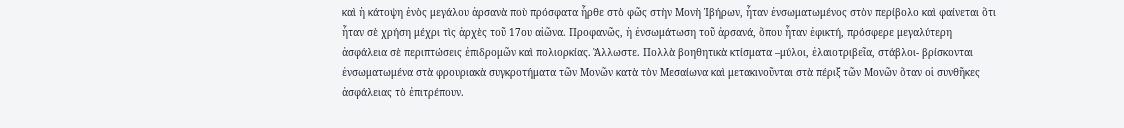καὶ ἡ κάτοψη ἑνὸς μεγάλου ἀρσανὰ ποὺ πρόσφατα ἦρθε στὸ φῶς στὴν Μονὴ Ἰβήρων, ἦταν ἐνσωματωμένος στὸν περίβολο καὶ φαίνεται ὅτι ἦταν σὲ χρήση μέχρι τὶς ἀρχὲς τοῦ 17ου αἰῶνα. Προφανῶς, ἡ ἐνσωμάτωση τοῦ ἀρσανά, ὅπου ἦταν ἐφικτή, πρόσφερε μεγαλύτερη ἀσφάλεια σὲ περιπτώσεις ἐπιδρομῶν καὶ πολιορκίας. Ἄλλωστε. Πολλὰ βοηθητικὰ κτίσματα –μύλοι, ἐλαιοτριβεῖα, στάβλοι- βρίσκονται ἐνσωματωμένα στὰ φρουριακὰ συγκροτήματα τῶν Μονῶν κατὰ τὸν Μεσαίωνα καὶ μετακινοῦνται στὰ πέριξ τῶν Μονῶν ὅταν οἱ συνθῆκες ἀσφάλειας τὸ ἐπιτρέπουν.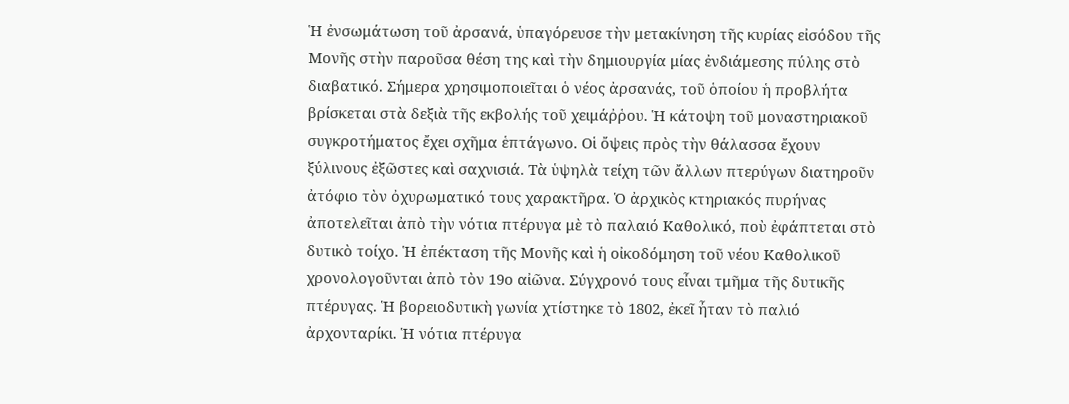Ἡ ἐνσωμάτωση τοῦ ἀρσανά, ὑπαγόρευσε τὴν μετακίνηση τῆς κυρίας εἰσόδου τῆς Μονῆς στὴν παροῦσα θέση της καὶ τὴν δημιουργία μίας ἐνδιάμεσης πύλης στὸ διαβατικό. Σήμερα χρησιμοποιεῖται ὁ νέος ἀρσανάς, τοῦ ὁποίου ἡ προβλήτα βρίσκεται στὰ δεξιὰ τῆς εκβολής τοῦ χειμάῤῥου. Ἡ κάτοψη τοῦ μοναστηριακοῦ συγκροτήματος ἔχει σχῆμα ἑπτάγωνο. Οἱ ὄψεις πρὸς τὴν θάλασσα ἔχουν ξύλινους ἐξῶστες καὶ σαχνισιά. Τὰ ὑψηλὰ τείχη τῶν ἄλλων πτερύγων διατηροῦν ἀτόφιο τὸν ὀχυρωματικό τους χαρακτῆρα. Ὁ ἀρχικὸς κτηριακός πυρήνας ἀποτελεῖται ἀπὸ τὴν νότια πτέρυγα μὲ τὸ παλαιό Καθολικό, ποὺ ἐφάπτεται στὸ δυτικὸ τοίχο. Ἡ ἐπέκταση τῆς Μονῆς καὶ ἡ οἰκοδόμηση τοῦ νέου Καθολικοῦ χρονολογοῦνται ἀπὸ τὸν 19ο αἰῶνα. Σύγχρονό τους εἶναι τμῆμα τῆς δυτικῆς πτέρυγας. Ἡ βορειοδυτικὴ γωνία χτίστηκε τὸ 1802, ἐκεῖ ἦταν τὸ παλιό ἀρχονταρίκι. Ἡ νότια πτέρυγα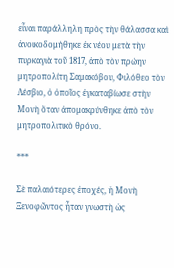εἶναι παράλληλη πρὸς τὴν θάλασσα καὶ ἀνοικοδομήθηκε ἐκ νέου μετὰ τὴν πυρκαγιὰ τοῦ 1817, ἀπὸ τὸν πρώην μητροπολίτη Σαμακόβου, Φιλόθεο τὸν Λέσβιο, ὁ ὁποῖος ἐγκαταβίωσε στὴν Μονὴ ὅταν ἀπομακρύνθηκε ἀπὸ τὸν μητροπολιτικὸ θρόνο.

***

Σὲ παλαιότερες ἐποχές, ἡ Μονὴ Ξενοφῶντος ἦταν γνωστὴ ὡς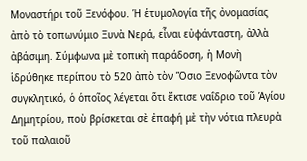Μοναστήρι τοῦ Ξενόφου. Ἡ ἑτυμολογία τῆς ὀνομασίας ἀπὸ τὸ τοπωνύμιο Ξυνὰ Νερά, εἶναι εὐφάνταστη, ἀλλὰ ἀβάσιμη. Σύμφωνα μὲ τοπικὴ παράδοση, ἡ Μονὴ ἱδρύθηκε περίπου τὸ 520 ἀπὸ τὸν Ὅσιο Ξενοφῶντα τὸν συγκλητικό, ὁ ὁποῖος λέγεται ὅτι ἔκτισε ναΐδριο τοῦ Ἁγίου Δημητρίου, ποὺ βρίσκεται σὲ ἐπαφή μὲ τὴν νότια πλευρὰ τοῦ παλαιοῦ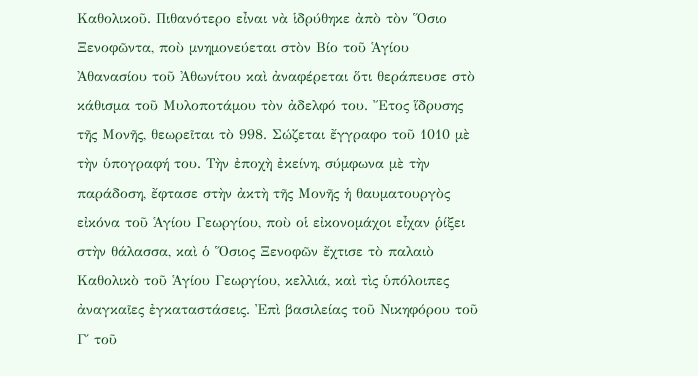Καθολικοῦ. Πιθανότερο εἶναι νὰ ἱδρύθηκε ἀπὸ τὸν Ὅσιο Ξενοφῶντα, ποὺ μνημονεύεται στὸν Βίο τοῦ Ἁγίου Ἀθανασίου τοῦ Ἀθωνίτου καὶ ἀναφέρεται ὅτι θεράπευσε στὸ κάθισμα τοῦ Μυλοποτάμου τὸν ἀδελφό του. Ἔτος ἵδρυσης τῆς Μονῆς, θεωρεῖται τὸ 998. Σώζεται ἔγγραφο τοῦ 1010 μὲ τὴν ὑπογραφή του. Τὴν ἐποχὴ ἐκείνη, σύμφωνα μὲ τὴν παράδοση, ἔφτασε στὴν ἀκτὴ τῆς Μονῆς ἡ θαυματουργὸς εἰκόνα τοῦ Ἁγίου Γεωργίου, ποὺ οἱ εἰκονομάχοι εἶχαν ῥίξει στὴν θάλασσα, καὶ ὁ Ὅσιος Ξενοφῶν ἔχτισε τὸ παλαιὸ Καθολικὸ τοῦ Ἁγίου Γεωργίου, κελλιά, καὶ τὶς ὑπόλοιπες ἀναγκαῖες ἐγκαταστάσεις. Ἐπὶ βασιλείας τοῦ Νικηφόρου τοῦ Γ΄ τοῦ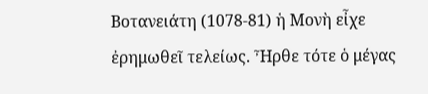Βοτανειάτη (1078-81) ἡ Μονὴ εἶχε ἐρημωθεῖ τελείως. Ἦρθε τότε ὁ μέγας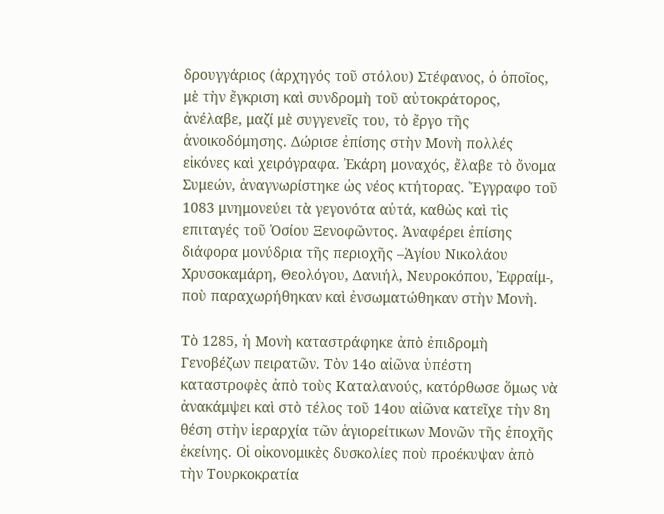δρουγγάριος (ἀρχηγός τοῦ στόλου) Στέφανος, ὁ ὁποῖος, μὲ τὴν ἔγκριση καὶ συνδρομὴ τοῦ αὐτοκράτορος, ἀνέλαβε, μαζί μὲ συγγενεῖς του, τὸ ἔργο τῆς ἀνοικοδόμησης. Δώρισε ἐπίσης στὴν Μονὴ πολλές εἰκόνες καὶ χειρόγραφα. Ἐκάρη μοναχός, ἔλαβε τὸ ὄνομα Συμεών, ἀναγνωρίστηκε ὡς νέος κτήτορας. Ἔγγραφο τοῦ 1083 μνημονεύει τὰ γεγονότα αὐτά, καθὼς καὶ τὶς επιταγές τοῦ Ὁσίου Ξενοφῶντος. Ἀναφέρει ἐπίσης διάφορα μονύδρια τῆς περιοχῆς –Ἁγίου Νικολάου Χρυσοκαμάρη, Θεολόγου, Δανιήλ, Νευροκόπου, Ἐφραίμ-, ποὺ παραχωρήθηκαν καὶ ἐνσωματώθηκαν στὴν Μονὴ.

Τὸ 1285, ἡ Μονὴ καταστράφηκε ἀπὸ ἐπιδρομὴ Γενοβέζων πειρατῶν. Τὸν 14ο αἰῶνα ὑπέστη καταστροφὲς ἀπὸ τοὺς Καταλανούς, κατόρθωσε ὅμως νὰ ἀνακάμψει καὶ στὸ τέλος τοῦ 14ου αἰῶνα κατεῖχε τὴν 8η θέση στὴν ἱεραρχία τῶν ἁγιορείτικων Μονῶν τῆς ἐποχῆς ἐκείνης. Οἱ οἰκονομικὲς δυσκολίες ποὺ προέκυψαν ἀπὸ τὴν Τουρκοκρατία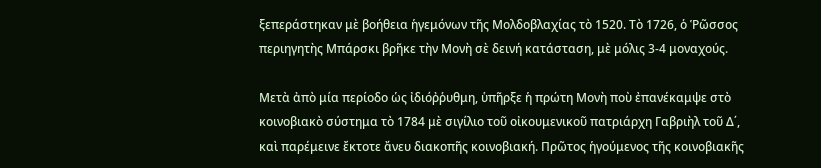ξεπεράστηκαν μὲ βοήθεια ἡγεμόνων τῆς Μολδοβλαχίας τὸ 1520. Τὸ 1726, ὁ Ῥῶσσος περιηγητὴς Μπάρσκι βρῆκε τὴν Μονὴ σὲ δεινή κατάσταση, μὲ μόλις 3-4 μοναχούς.

Μετὰ ἀπὸ μία περίοδο ὡς ἰδιόῤῥυθμη, ὑπῆρξε ἡ πρώτη Μονὴ ποὺ ἐπανέκαμψε στὸ κοινοβιακὸ σύστημα τὸ 1784 μὲ σιγίλιο τοῦ οἰκουμενικοῦ πατριάρχη Γαβριὴλ τοῦ Δ΄, καὶ παρέμεινε ἔκτοτε ἄνευ διακοπῆς κοινοβιακή. Πρῶτος ἡγούμενος τῆς κοινοβιακῆς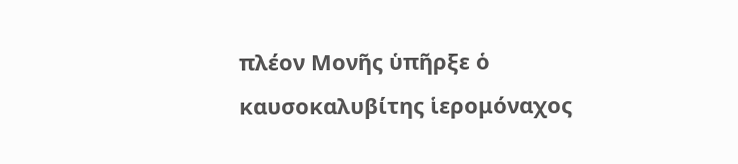πλέον Μονῆς ὑπῆρξε ὁ καυσοκαλυβίτης ἱερομόναχος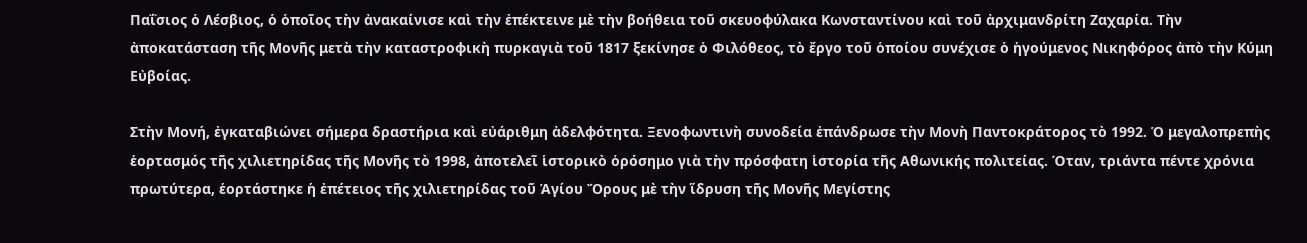Παΐσιος ὁ Λέσβιος, ὁ ὁποῖος τὴν ἀνακαίνισε καὶ τὴν ἐπέκτεινε μὲ τὴν βοήθεια τοῦ σκευοφύλακα Κωνσταντίνου καὶ τοῦ ἀρχιμανδρίτη Ζαχαρία. Τὴν ἀποκατάσταση τῆς Μονῆς μετὰ τὴν καταστροφικὴ πυρκαγιὰ τοῦ 1817 ξεκίνησε ὁ Φιλόθεος, τὸ ἔργο τοῦ ὁποίου συνέχισε ὁ ἡγούμενος Νικηφόρος ἀπὸ τὴν Κύμη Εὐβοίας.

Στὴν Μονή, ἐγκαταβιώνει σήμερα δραστήρια καὶ εὐάριθμη ἀδελφότητα. Ξενοφωντινὴ συνοδεία ἐπάνδρωσε τὴν Μονὴ Παντοκράτορος τὸ 1992. Ὁ μεγαλοπρεπὴς ἑορτασμός τῆς χιλιετηρίδας τῆς Μονῆς τὸ 1998, ἀποτελεῖ ἱστορικὸ ὁρόσημο γιὰ τὴν πρόσφατη ἱστορία τῆς Αθωνικής πολιτείας. Όταν, τριάντα πέντε χρόνια πρωτύτερα, ἑορτάστηκε ἡ ἐπέτειος τῆς χιλιετηρίδας τοῦ Ἁγίου Ὄρους μὲ τὴν ἵδρυση τῆς Μονῆς Μεγίστης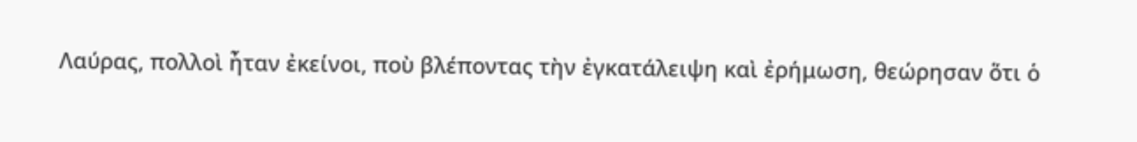Λαύρας, πολλοὶ ἦταν ἐκείνοι, ποὺ βλέποντας τὴν ἐγκατάλειψη καὶ ἐρήμωση, θεώρησαν ὅτι ὁ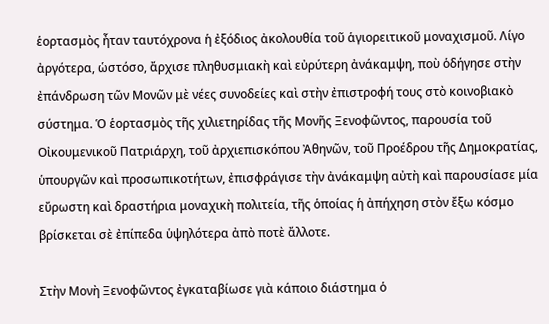ἑορτασμὸς ἦταν ταυτόχρονα ἡ ἐξόδιος ἀκολουθία τοῦ ἁγιορειτικοῦ μοναχισμοῦ. Λίγο ἀργότερα, ὡστόσο, ἄρχισε πληθυσμιακὴ καὶ εὐρύτερη ἀνάκαμψη, ποὺ ὁδήγησε στὴν ἐπάνδρωση τῶν Μονῶν μὲ νέες συνοδείες καὶ στὴν ἐπιστροφή τους στὸ κοινοβιακὸ σύστημα. Ὁ ἑορτασμὸς τῆς χιλιετηρίδας τῆς Μονῆς Ξενοφῶντος, παρουσία τοῦ Οἰκουμενικοῦ Πατριάρχη, τοῦ ἀρχιεπισκόπου Ἀθηνῶν, τοῦ Προέδρου τῆς Δημοκρατίας, ὑπουργῶν καὶ προσωπικοτήτων, ἐπισφράγισε τὴν ἀνάκαμψη αὐτὴ καὶ παρουσίασε μία εὔρωστη καὶ δραστήρια μοναχικὴ πολιτεία, τῆς ὁποίας ἡ ἀπήχηση στὸν ἔξω κόσμο βρίσκεται σὲ ἐπίπεδα ὑψηλότερα ἀπὸ ποτὲ ἄλλοτε.

Στὴν Μονὴ Ξενοφῶντος ἐγκαταβίωσε γιὰ κάποιο διάστημα ὁ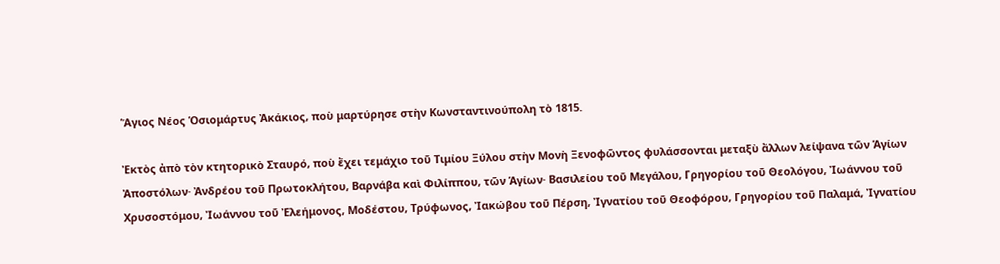Ἅγιος Νέος Ὁσιομάρτυς Ἀκάκιος, ποὺ μαρτύρησε στὴν Κωνσταντινούπολη τὸ 1815.

Ἐκτὸς ἀπὸ τὸν κτητορικὸ Σταυρό, ποὺ ἔχει τεμάχιο τοῦ Τιμίου Ξύλου στὴν Μονὴ Ξενοφῶντος φυλάσσονται μεταξὺ ἄλλων λείψανα τῶν Ἁγίων Ἀποστόλων· Ἀνδρέου τοῦ Πρωτοκλήτου, Βαρνάβα καὶ Φιλίππου, τῶν Ἁγίων· Βασιλείου τοῦ Μεγάλου, Γρηγορίου τοῦ Θεολόγου, Ἰωάννου τοῦ Χρυσοστόμου, Ἰωάννου τοῦ Ἐλεήμονος, Μοδέστου, Τρύφωνος, Ἰακώβου τοῦ Πέρση, Ἰγνατίου τοῦ Θεοφόρου, Γρηγορίου τοῦ Παλαμά, Ἰγνατίου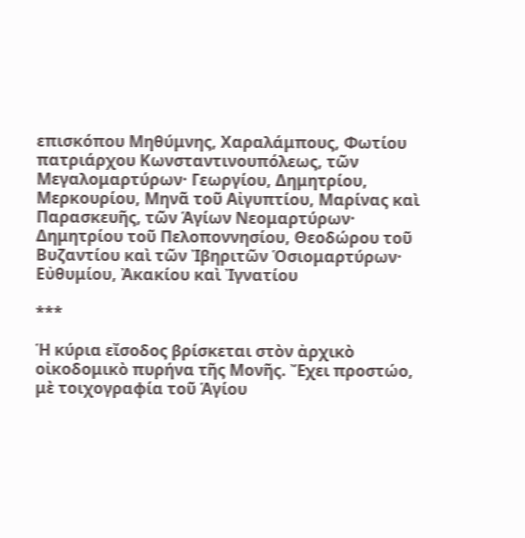επισκόπου Μηθύμνης, Χαραλάμπους, Φωτίου πατριάρχου Κωνσταντινουπόλεως, τῶν Μεγαλομαρτύρων· Γεωργίου, Δημητρίου, Μερκουρίου, Μηνᾶ τοῦ Αἰγυπτίου, Μαρίνας καὶ Παρασκευῆς, τῶν Ἁγίων Νεομαρτύρων· Δημητρίου τοῦ Πελοποννησίου, Θεοδώρου τοῦ Βυζαντίου καὶ τῶν Ἰβηριτῶν Ὁσιομαρτύρων· Εὐθυμίου, Ἀκακίου καὶ Ἰγνατίου

***

Ἡ κύρια εἴσοδος βρίσκεται στὸν ἀρχικὸ οἰκοδομικὸ πυρήνα τῆς Μονῆς. Ἔχει προστώο, μὲ τοιχογραφία τοῦ Ἁγίου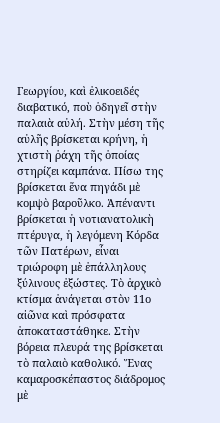Γεωργίου, καὶ ἐλικοειδές διαβατικό, ποὺ ὁδηγεῖ στὴν παλαιὰ αὐλή. Στὴν μέση τῆς αὐλῆς βρίσκεται κρήνη, ἡ χτιστὴ ῥάχη τῆς ὁποίας στηρίζει καμπάνα. Πίσω της βρίσκεται ἕνα πηγάδι μὲ κομψὸ βαροῦλκο. Ἀπέναντι βρίσκεται ἡ νοτιανατολικὴ πτέρυγα, ἡ λεγόμενη Κόρδα τῶν Πατέρων, εἶναι τριώροφη μὲ ἐπάλληλους ξύλινους ἐξώστες. Τὸ ἀρχικὸ κτίσμα ἀνάγεται στὸν 11ο αἰῶνα καὶ πρόσφατα ἀποκαταστάθηκε. Στὴν βόρεια πλευρά της βρίσκεται τὸ παλαιὸ καθολικό. Ἕνας καμαροσκέπαστος διάδρομος μὲ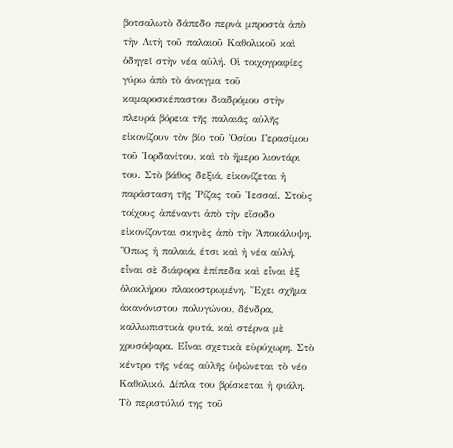βοτσαλωτὸ δάπεδο περνὰ μπροστὰ ἀπὸ τὴν Λιτὴ τοῦ παλαιοῦ Καθολικοῦ καὶ ὁδηγεῖ στὴν νέα αὐλή. Οἱ τοιχογραφίες γύρω ἀπὸ τὸ άνοιγμα τοῦ καμαροσκέπαστου διαδρόμου στὴν πλευρά βόρεια τῆς παλαιᾶς αὐλῆς εἰκονίζουν τὸν βίο τοῦ Ὁσίου Γερασίμου τοῦ Ἰορδανίτου, καὶ τὸ ἤμερο λιοντάρι του. Στὸ βάθος δεξιά, εἰκονίζεται ἡ παράσταση τῆς Ῥίζας τοῦ Ἰεσσαί. Στοὺς τοίχους ἀπέναντι ἀπὸ τὴν εἴσοδο εἰκονίζονται σκηνὲς ἀπὸ τὴν Ἀποκάλυψη. Ὅπως ἡ παλαιά, έτσι καὶ ἡ νέα αὐλή, εἶναι σὲ διάφορα ἐπίπεδα καὶ εἶναι ἐξ ὁλοκλήρου πλακοστρωμένη. Ἔχει σχῆμα ἀκανόνιστου πολυγώνου, δένδρα, καλλωπιστικὰ φυτά, καὶ στέρνα μὲ χρυσόψαρα. Εἶναι σχετικὰ εὐρύχωρη. Στὸ κέντρο τῆς νέας αὐλῆς ὑψώνεται τὸ νέο Καθολικό. Δίπλα του βρίσκεται ἡ φιάλη. Τὸ περιστύλιό της τοῦ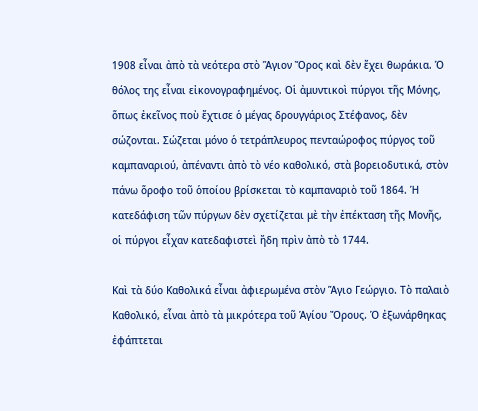1908 εἶναι ἀπὸ τὰ νεότερα στὸ Ἅγιον Ὄρος καὶ δὲν ἔχει θωράκια. Ὁ θόλος της εἶναι εἰκονογραφημένος. Οἱ ἀμυντικοὶ πύργοι τῆς Μόνης, ὅπως ἐκεῖνος ποὺ ἔχτισε ὁ μέγας δρουγγάριος Στέφανος, δὲν σώζονται. Σώζεται μόνο ὁ τετράπλευρος πενταώροφος πύργος τοῦ καμπαναριού, ἀπέναντι ἀπὸ τὸ νέο καθολικό, στὰ βορειοδυτικά, στὸν πάνω ὅροφο τοῦ ὁποίου βρίσκεται τὸ καμπαναριὸ τοῦ 1864. Ἡ κατεδάφιση τῶν πύργων δὲν σχετίζεται μὲ τὴν ἐπέκταση τῆς Μονῆς, οἱ πύργοι εἶχαν κατεδαφιστεὶ ἤδη πρὶν ἀπὸ τὸ 1744.

Καὶ τὰ δύο Καθολικά εἶναι ἀφιερωμένα στὸν Ἅγιο Γεώργιο. Τὸ παλαιὸ Καθολικό, εἶναι ἀπὸ τὰ μικρότερα τοῦ Ἁγίου Ὄρους. Ὁ ἐξωνάρθηκας ἐφάπτεται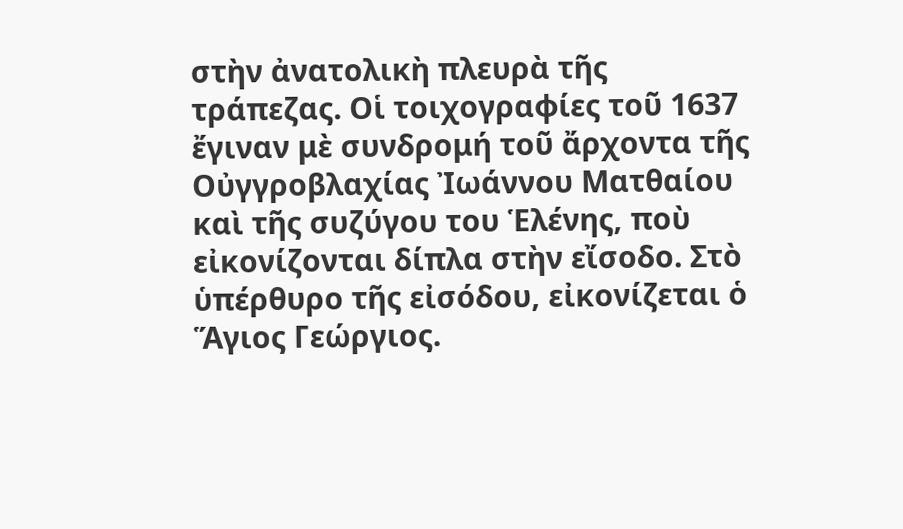στὴν ἀνατολικὴ πλευρὰ τῆς τράπεζας. Οἱ τοιχογραφίες τοῦ 1637 ἔγιναν μὲ συνδρομή τοῦ ἄρχοντα τῆς Οὐγγροβλαχίας Ἰωάννου Ματθαίου καὶ τῆς συζύγου του Ἑλένης, ποὺ εἰκονίζονται δίπλα στὴν εἴσοδο. Στὸ ὑπέρθυρο τῆς εἰσόδου, εἰκονίζεται ὁ Ἅγιος Γεώργιος.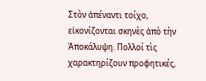Στὸν ἀπέναντι τοίχο, εἰκονίζονται σκηνὲς ἀπὸ τὴν Ἀποκάλυψη. Πολλοί τὶς χαρακτηρίζουν προφητικές,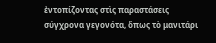ἐντοπίζοντας στὶς παραστάσεις σύγχρονα γεγονότα, ὅπως τὸ μανιτάρι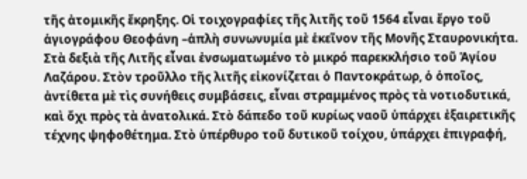τῆς ἀτομικῆς ἔκρηξης. Οἱ τοιχογραφίες τῆς λιτῆς τοῦ 1564 εἶναι ἔργο τοῦ ἁγιογράφου Θεοφάνη –ἁπλὴ συνωνυμία μὲ ἑκεῖνον τῆς Μονῆς Σταυρονικήτα. Στὰ δεξιὰ τῆς Λιτῆς εἶναι ἐνσωματωμένο τὸ μικρό παρεκκλήσιο τοῦ Ἁγίου Λαζάρου. Στὸν τροῦλλο τῆς λιτῆς εἰκονίζεται ὁ Παντοκράτωρ, ὁ ὁποῖος, ἀντίθετα μὲ τὶς συνήθεις συμβάσεις, εἶναι στραμμένος πρὸς τὰ νοτιοδυτικά, καὶ ὄχι πρὸς τὰ ἀνατολικά. Στὸ δάπεδο τοῦ κυρίως ναοῦ ὑπάρχει ἐξαιρετικῆς τέχνης ψηφοθέτημα. Στὸ ὑπέρθυρο τοῦ δυτικοῦ τοίχου, ὑπάρχει ἐπιγραφή,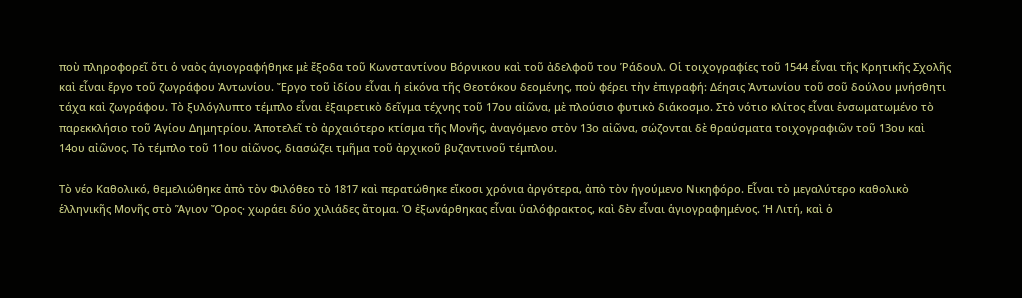ποὺ πληροφορεῖ ὅτι ὁ ναὸς ἁγιογραφήθηκε μὲ ἔξοδα τοῦ Κωνσταντίνου Βόρνικου καὶ τοῦ ἀδελφοῦ του Ῥάδουλ. Οἱ τοιχογραφίες τοῦ 1544 εἶναι τῆς Κρητικῆς Σχολῆς καὶ εἶναι ἔργο τοῦ ζωγράφου Ἀντωνίου. Ἔργο τοῦ ἰδίου εἶναι ἡ εἰκόνα τῆς Θεοτόκου δεομένης, ποὺ φέρει τὴν ἐπιγραφή: Δέησις Ἀντωνίου τοῦ σοῦ δούλου μνήσθητι τάχα καὶ ζωγράφου. Τὸ ξυλόγλυπτο τέμπλο εἶναι ἐξαιρετικὸ δεῖγμα τέχνης τοῦ 17ου αἰῶνα, μὲ πλούσιο φυτικὸ διάκοσμο. Στὸ νότιο κλίτος εἶναι ἐνσωματωμένο τὸ παρεκκλήσιο τοῦ Ἁγίου Δημητρίου. Ἀποτελεῖ τὸ ἀρχαιότερο κτίσμα τῆς Μονῆς, ἀναγόμενο στὸν 13ο αἰῶνα, σώζονται δὲ θραύσματα τοιχογραφιῶν τοῦ 13ου καὶ 14ου αἰῶνος. Τὸ τέμπλο τοῦ 11ου αἰῶνος, διασώζει τμῆμα τοῦ ἀρχικοῦ βυζαντινοῦ τέμπλου.

Τὸ νέο Καθολικό, θεμελιώθηκε ἀπὸ τὸν Φιλόθεο τὸ 1817 καὶ περατώθηκε εἴκοσι χρόνια ἀργότερα, ἀπὸ τὸν ἡγούμενο Νικηφόρο. Εἶναι τὸ μεγαλύτερο καθολικὸ ἑλληνικῆς Μονῆς στὸ Ἅγιον Ὄρος· χωράει δύο χιλιάδες ἄτομα. Ὁ ἐξωνάρθηκας εἶναι ὑαλόφρακτος, καὶ δὲν εἶναι ἁγιογραφημένος. Ἡ Λιτή, καὶ ὁ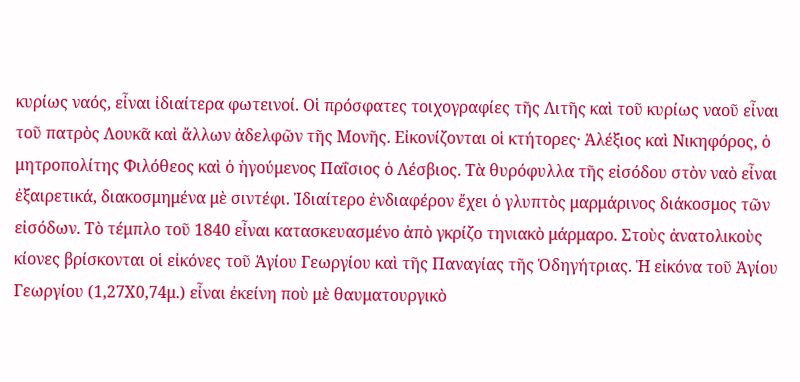κυρίως ναός, εἶναι ἰδιαίτερα φωτεινοί. Οἱ πρόσφατες τοιχογραφίες τῆς Λιτῆς καὶ τοῦ κυρίως ναοῦ εἶναι τοῦ πατρὸς Λουκᾶ καὶ ἄλλων ἀδελφῶν τῆς Μονῆς. Εἰκονίζονται οἱ κτήτορες· Ἀλέξιος καὶ Νικηφόρος, ὁ μητροπολίτης Φιλόθεος καὶ ὁ ἡγούμενος Παΐσιος ὁ Λέσβιος. Τὰ θυρόφυλλα τῆς εἰσόδου στὸν ναὸ εἶναι ἐξαιρετικά, διακοσμημένα μὲ σιντέφι. Ἰδιαίτερο ἐνδιαφέρον ἔχει ὁ γλυπτὸς μαρμάρινος διάκοσμος τῶν εἰσόδων. Τὸ τέμπλο τοῦ 1840 εἶναι κατασκευασμένο ἀπὸ γκρίζο τηνιακὸ μάρμαρο. Στοὺς ἀνατολικοὺς κίονες βρίσκονται οἱ εἰκόνες τοῦ Ἁγίου Γεωργίου καὶ τῆς Παναγίας τῆς Ὁδηγήτριας. Ἡ εἰκόνα τοῦ Ἁγίου Γεωργίου (1,27Χ0,74μ.) εἶναι ἐκείνη ποὺ μὲ θαυματουργικὸ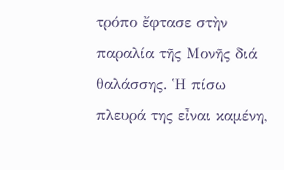τρόπο ἔφτασε στὴν παραλία τῆς Μονῆς διά θαλάσσης. Ἡ πίσω πλευρά της εἶναι καμένη,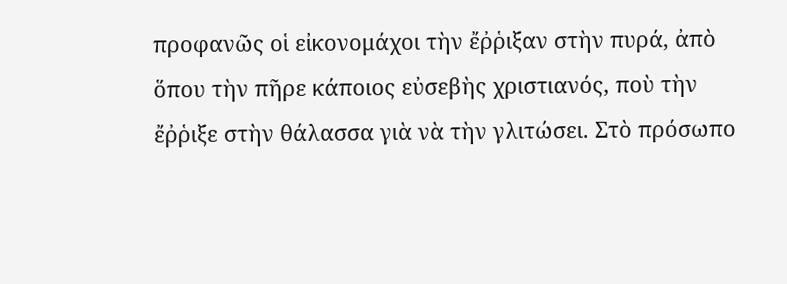προφανῶς οἱ εἰκονομάχοι τὴν ἔῤῥιξαν στὴν πυρά, ἀπὸ ὅπου τὴν πῆρε κάποιος εὐσεβὴς χριστιανός, ποὺ τὴν ἔῤῥιξε στὴν θάλασσα γιὰ νὰ τὴν γλιτώσει. Στὸ πρόσωπο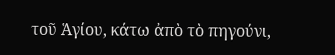τοῦ Ἁγίου, κάτω ἀπὸ τὸ πηγούνι,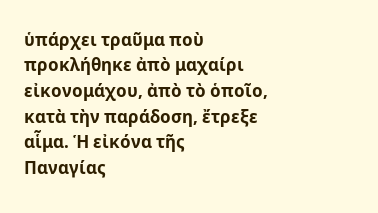ὑπάρχει τραῦμα ποὺ προκλήθηκε ἀπὸ μαχαίρι εἰκονομάχου, ἀπὸ τὸ ὁποῖο, κατὰ τὴν παράδοση, ἔτρεξε αἷμα. Ἡ εἰκόνα τῆς Παναγίας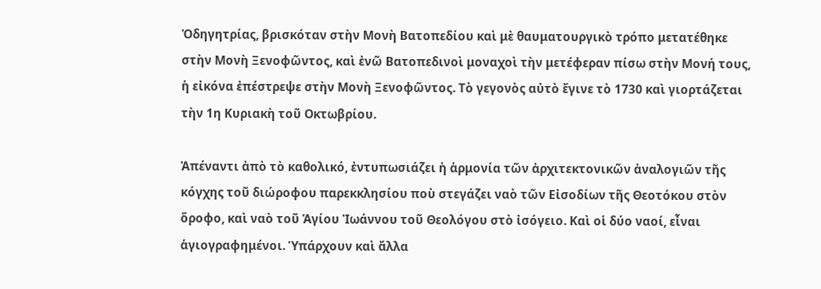Ὁδηγητρίας, βρισκόταν στὴν Μονὴ Βατοπεδίου καὶ μὲ θαυματουργικὸ τρόπο μετατέθηκε στὴν Μονὴ Ξενοφῶντος, καὶ ἐνῶ Βατοπεδινοὶ μοναχοὶ τὴν μετέφεραν πίσω στὴν Μονή τους, ἡ εἰκόνα ἐπέστρεψε στὴν Μονὴ Ξενοφῶντος. Τὸ γεγονὸς αὐτὸ ἔγινε τὸ 1730 καὶ γιορτάζεται τὴν 1η Κυριακὴ τοῦ Οκτωβρίου.

Ἀπέναντι ἀπὸ τὸ καθολικό, ἐντυπωσιάζει ἡ ἁρμονία τῶν ἀρχιτεκτονικῶν ἀναλογιῶν τῆς κόγχης τοῦ διώροφου παρεκκλησίου ποὺ στεγάζει ναὸ τῶν Εἰσοδίων τῆς Θεοτόκου στὸν ὅροφο, καὶ ναὸ τοῦ Ἁγίου Ἰωάννου τοῦ Θεολόγου στὸ ἰσόγειο. Καὶ οἱ δύο ναοί, εἶναι ἁγιογραφημένοι. Ὑπάρχουν καὶ ἄλλα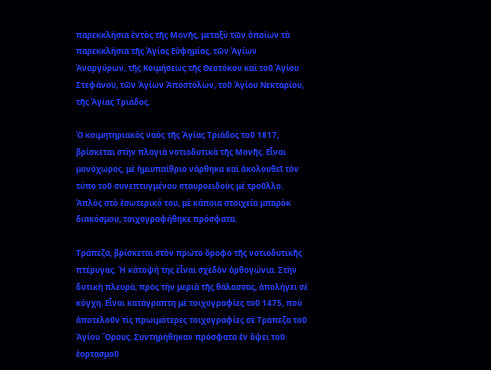παρεκκλήσια ἐντὸς τῆς Μονῆς, μεταξὺ τῶν ὁποίων τὰ παρεκκλήσια τῆς Ἁγίας Εὐφημίας, τῶν Ἁγίων Ἀναργύρων, τῆς Κοιμήσεως τῆς Θεοτόκου καὶ τοῦ Ἁγίου Στεφάνου, τῶν Ἁγίων Ἀποστόλων, τοῦ Ἁγίου Νεκταρίου, τῆς Ἁγίας Τριάδος.

Ὁ κοιμητηριακὸς ναὸς τῆς Ἁγίας Τριάδος τοῦ 1817, βρίσκεται στὴν πλαγιὰ νοτιοδυτικὰ τῆς Μονῆς. Εἶναι μονόχωρος, μὲ ἡμιυπαίθριο νάρθηκα καὶ ἀκολουθεῖ τὸν τύπο τοῦ συνεπτυγμένου σταυροειδοὺς μὲ τροῦλλο. Ἁπλὸς στὸ ἐσωτερικό του, μὲ κάποια στοιχεία μπαρὸκ διακόσμου, τοιχογραφήθηκε πρόσφατα.

Τράπεζα, βρίσκεται στὸν πρώτο ὅροφο τῆς νοτιοδυτικῆς πτέρυγας. Ἡ κάτοψή της εἶναι σχεδὸν ὀρθογώνια. Στὴν δυτικὴ πλευρά, πρὸς τὴν μεριὰ τῆς θάλασσας, ἀπολήγει σὲ κόγχη. Εἶναι κατάγραπτη μὲ τοιχογραφίες τοῦ 1475, ποὺ ἀποτελοῦν τὶς πρωιμότερες τοιχογραφίες σὲ Τράπεζα τοῦ Ἁγίου Ὄρους. Συντηρήθηκαν πρόσφατα ἐν ὄψει τοῦ ἑορτασμοῦ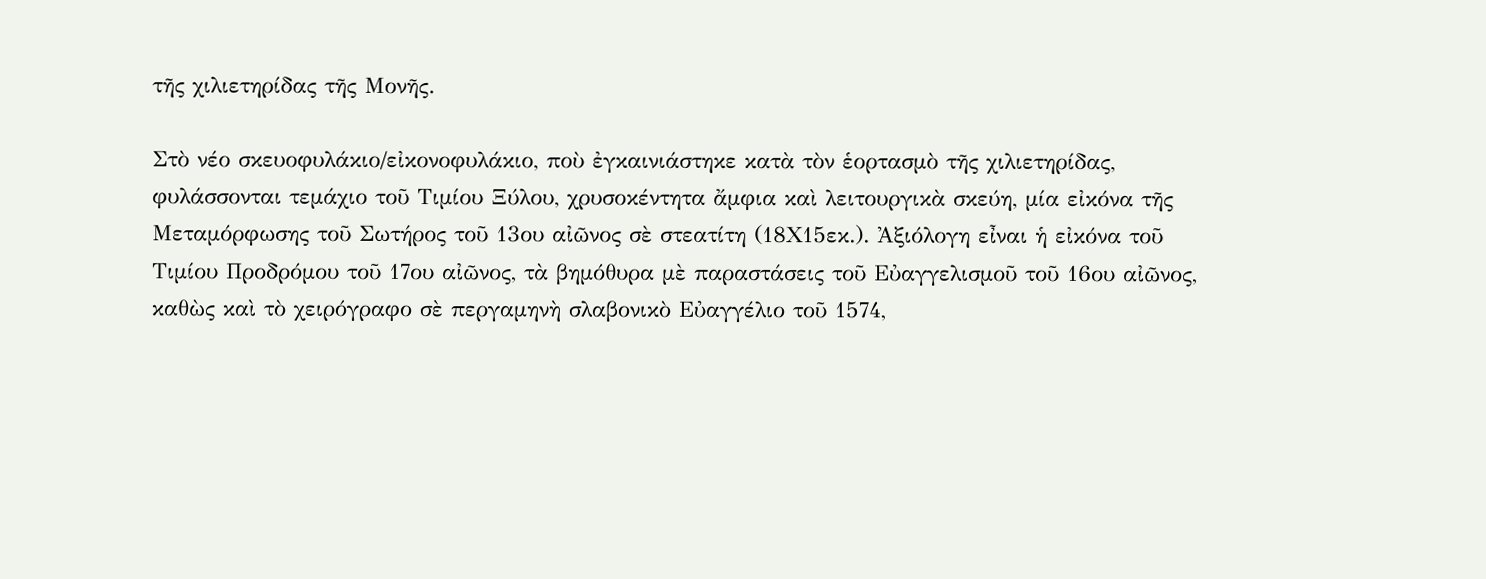τῆς χιλιετηρίδας τῆς Μονῆς.

Στὸ νέο σκευοφυλάκιο/εἰκονοφυλάκιο, ποὺ ἐγκαινιάστηκε κατὰ τὸν ἑορτασμὸ τῆς χιλιετηρίδας, φυλάσσονται τεμάχιο τοῦ Τιμίου Ξύλου, χρυσοκέντητα ἄμφια καὶ λειτουργικὰ σκεύη, μία εἰκόνα τῆς Μεταμόρφωσης τοῦ Σωτήρος τοῦ 13ου αἰῶνος σὲ στεατίτη (18Χ15εκ.). Ἀξιόλογη εἶναι ἡ εἰκόνα τοῦ Τιμίου Προδρόμου τοῦ 17ου αἰῶνος, τὰ βημόθυρα μὲ παραστάσεις τοῦ Εὐαγγελισμοῦ τοῦ 16ου αἰῶνος, καθὼς καὶ τὸ χειρόγραφο σὲ περγαμηνὴ σλαβονικὸ Εὐαγγέλιο τοῦ 1574,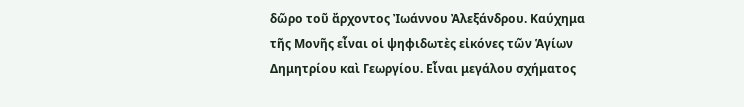δῶρο τοῦ ἄρχοντος Ἰωάννου Ἀλεξάνδρου. Καύχημα τῆς Μονῆς εἶναι οἱ ψηφιδωτὲς εἰκόνες τῶν Ἁγίων Δημητρίου καὶ Γεωργίου. Εἶναι μεγάλου σχήματος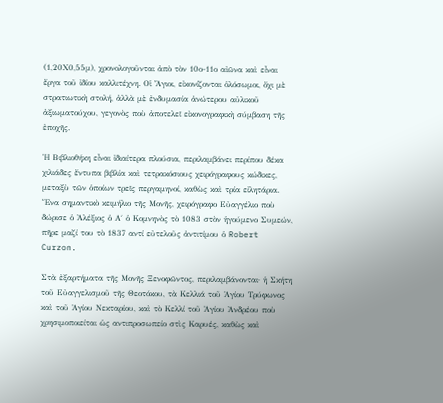(1,20Χ0,55μ), χρονολογοῦνται ἀπὸ τὸν 10ο-11ο αἰῶνα καὶ εἶναι ἔργα τοῦ ἰδίου καλλιτέχνη. Οἱ Ἅγιοι, εἰκονίζονται ὁλόσωμοι, ὄχι μὲ στρατιωτικὴ στολή, ἀλλὰ μὲ ἐνδυμασία ἀνώτερου αὐλικοῦ ἀξιωματούχου, γεγονὸς ποὺ ἀποτελεῖ εἰκονογραφικὴ σύμβαση τῆς ἐποχῆς.

Ἡ Βιβλιοθήκη εἶναι ἰδιαίτερα πλούσια, περιλαμβάνει περίπου δέκα χιλιάδες ἔντυπα βιβλία καὶ τετρακόσιους χειρόγραφους κώδικες, μεταξὺ τῶν ὁποίων τρεῖς περγαμηνοί, καθὼς καὶ τρία εἰλητάρια. Ἕνα σημαντικὸ κειμήλιο τῆς Μονῆς, χειρόγραφο Εὐαγγέλιο ποὺ δώρισε ὁ Ἀλέξιος ὁ Α΄ ὁ Κομνηνὸς τὸ 1083 στὸν ἡγούμενο Συμεών, πῆρε μαζί του τὸ 1837 αντί εὐτελοῦς ἀντιτίμου ὁ Robert Curzon.

Στὰ ἐξαρτήματα τῆς Μονῆς Ξενοφῶντος, περιλαμβάνονται· ἡ Σκήτη τοῦ Εὐαγγελισμοῦ τῆς Θεοτόκου, τὰ Κελλιά τοῦ Ἁγίου Τρύφωνος καὶ τοῦ Ἁγίου Νεκταρίου, καὶ τὸ Κελλί τοῦ Ἁγίου Ἀνδρέου ποὺ χρησιμοποιείται ὡς αντιπροσωπείο στὶς Καρυές, καθὼς καὶ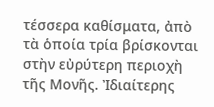τέσσερα καθίσματα, ἀπὸ τὰ ὁποία τρία βρίσκονται στὴν εὐρύτερη περιοχὴ τῆς Μονῆς. Ἰδιαίτερης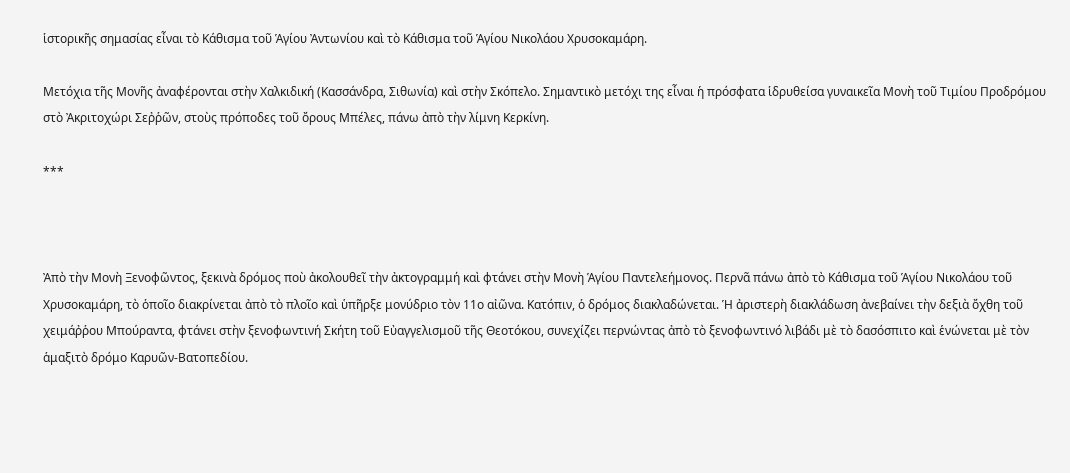ἱστορικῆς σημασίας εἶναι τὸ Κάθισμα τοῦ Ἁγίου Ἀντωνίου καὶ τὸ Κάθισμα τοῦ Ἁγίου Νικολάου Χρυσοκαμάρη.

Μετόχια τῆς Μονῆς ἀναφέρονται στὴν Χαλκιδική (Κασσάνδρα, Σιθωνία) καὶ στὴν Σκόπελο. Σημαντικὸ μετόχι της εἶναι ἡ πρόσφατα ἱδρυθείσα γυναικεῖα Μονὴ τοῦ Τιμίου Προδρόμου στὸ Ἀκριτοχώρι Σεῤῥῶν, στοὺς πρόποδες τοῦ ὄρους Μπέλες, πάνω ἀπὸ τὴν λίμνη Κερκίνη.

***



Ἀπὸ τὴν Μονὴ Ξενοφῶντος, ξεκινὰ δρόμος ποὺ ἀκολουθεῖ τὴν ἀκτογραμμή καὶ φτάνει στὴν Μονὴ Ἁγίου Παντελεήμονος. Περνᾶ πάνω ἀπὸ τὸ Κάθισμα τοῦ Ἁγίου Νικολάου τοῦ Χρυσοκαμάρη, τὸ ὁποῖο διακρίνεται ἀπὸ τὸ πλοῖο καὶ ὑπῆρξε μονύδριο τὸν 11ο αἰῶνα. Κατόπιν, ὁ δρόμος διακλαδώνεται. Ἡ ἀριστερὴ διακλάδωση ἀνεβαίνει τὴν δεξιὰ ὄχθη τοῦ χειμάῤῥου Μπούραντα, φτάνει στὴν ξενοφωντινή Σκήτη τοῦ Εὐαγγελισμοῦ τῆς Θεοτόκου, συνεχίζει περνώντας ἀπὸ τὸ ξενοφωντινό λιβάδι μὲ τὸ δασόσπιτο καὶ ἑνώνεται μὲ τὸν ἁμαξιτὸ δρόμο Καρυῶν-Βατοπεδίου.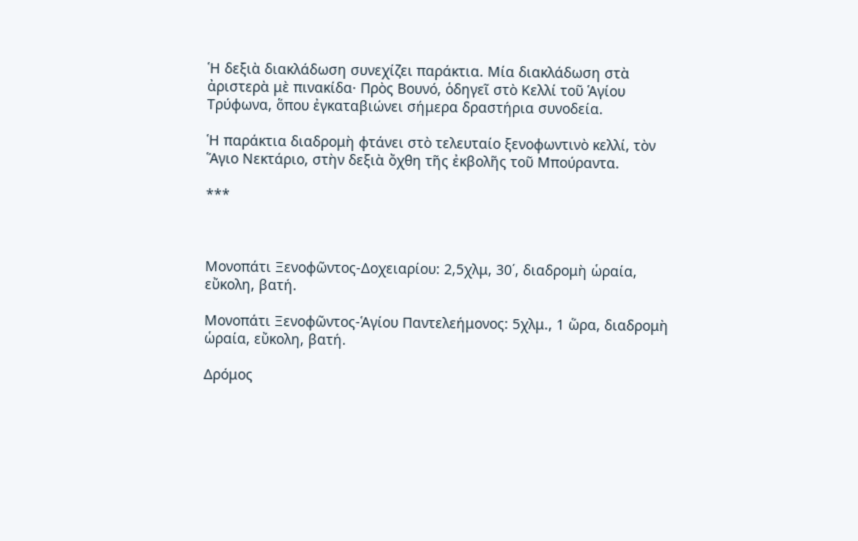Ἡ δεξιὰ διακλάδωση συνεχίζει παράκτια. Μία διακλάδωση στὰ ἀριστερὰ μὲ πινακίδα· Πρὸς Βουνό, ὁδηγεῖ στὸ Κελλί τοῦ Ἁγίου Τρύφωνα, ὅπου ἐγκαταβιώνει σήμερα δραστήρια συνοδεία.

Ἡ παράκτια διαδρομὴ φτάνει στὸ τελευταίο ξενοφωντινὸ κελλί, τὸν Ἅγιο Νεκτάριο, στὴν δεξιὰ ὄχθη τῆς ἐκβολῆς τοῦ Μπούραντα.

***



Μονοπάτι Ξενοφῶντος-Δοχειαρίου: 2,5χλμ, 30΄, διαδρομὴ ὡραία, εὔκολη, βατή.

Μονοπάτι Ξενοφῶντος-Ἁγίου Παντελεήμονος: 5χλμ., 1 ὥρα, διαδρομὴ ὡραία, εὔκολη, βατή.

Δρόμος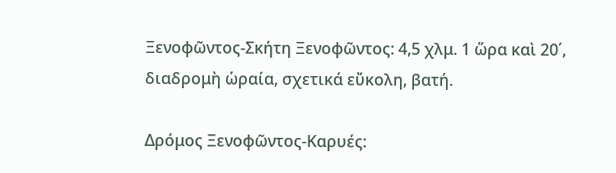Ξενοφῶντος-Σκήτη Ξενοφῶντος: 4,5 χλμ. 1 ὥρα καὶ 20΄, διαδρομὴ ὡραία, σχετικά εὔκολη, βατή.

Δρόμος Ξενοφῶντος-Καρυές: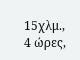15χλμ., 4 ώρες,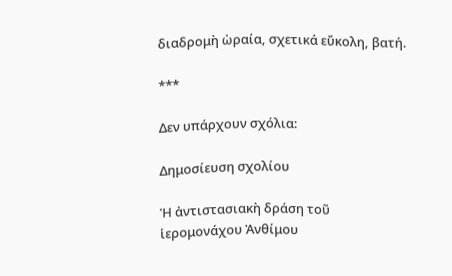διαδρομὴ ὡραία, σχετικά εὔκολη, βατή.

***

Δεν υπάρχουν σχόλια:

Δημοσίευση σχολίου

Ἡ ἀντιστασιακὴ δράση τοῦ ἱερομονάχου Ἀνθίμου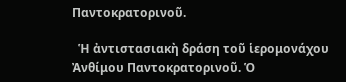Παντοκρατορινοῦ.

  Ἡ ἀντιστασιακὴ δράση τοῦ ἱερομονάχου Ἀνθίμου Παντοκρατορινοῦ. Ὁ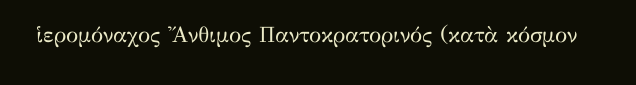ἱερομόναχος Ἄνθιμος Παντοκρατορινός (κατὰ κόσμον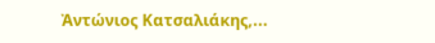Ἀντώνιος Κατσαλιάκης,...